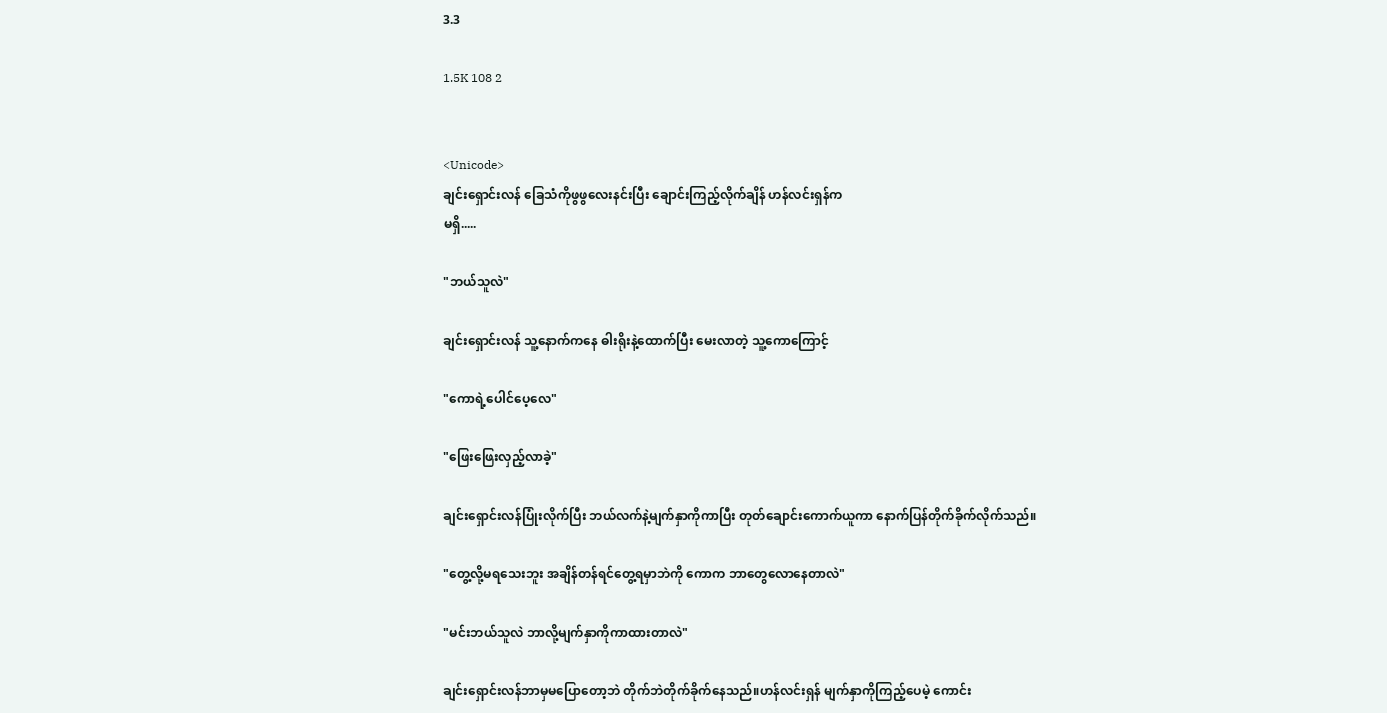3.3

1.5K 108 2


<Unicode>
ချင်းရှောင်းလန် ခြေသံကိုဖွဖွလေးနင်းပြီး ချောင်းကြည့်လိုက်ချိန် ဟန်လင်းရှန်က
မရှိ.....

"ဘယ်သူလဲ"

ချင်းရှောင်းလန် သူ့နောက်ကနေ ဓါးရိုးနဲ့ထောက်ပြီး မေးလာတဲ့ သူ့ကောကြောင့်

"ကောရဲ့ပေါင်ပေ့လေ"

"ဖြေးဖြေးလှည့်လာခဲ့"

ချင်းရှောင်းလန်ပြုံးလိုက်ပြီး ဘယ်လက်နဲ့မျက်နှာကိုကာပြီး တုတ်ချောင်းကောက်ယူကာ နောက်ပြန်တိုက်ခိုက်လိုက်သည်။

"တွေ့လို့မရသေးဘူး အချိန်တန်ရင်တွေ့ရမှာဘဲကို ကောက ဘာတွေလောနေတာလဲ"

"မင်းဘယ်သူလဲ ဘာလို့မျက်နှာကိုကာထားတာလဲ"

ချင်းရှောင်းလန်ဘာမှမပြောတော့ဘဲ တိုက်ဘဲတိုက်ခိုက်နေသည်။ဟန်လင်းရှန် မျက်နှာကိုကြည့်ပေမဲ့ ကောင်း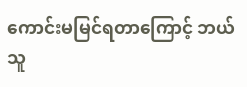ကောင်းမမြင်ရတာကြောင့် ဘယ်သူ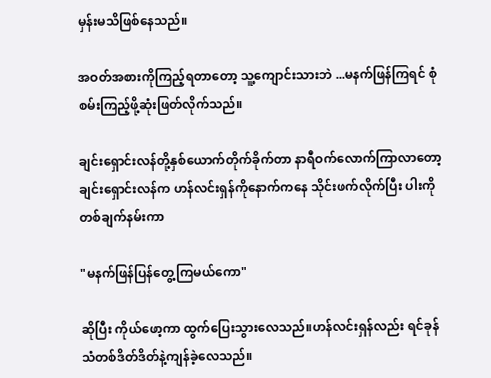မှန်းမသိဖြစ်နေသည်။

အဝတ်အစားကိုကြည့်ရတာတော့ သူ့ကျောင်းသားဘဲ ...မနက်ဖြန်ကြရင် စုံစမ်းကြည့်ဖို့ဆုံးဖြတ်လိုက်သည်။

ချင်းရှောင်းလန်တို့နှစ်ယောက်တိုက်ခိုက်တာ နာရီဝက်လောက်ကြာလာတော့ ချင်းရှောင်းလန်က ဟန်လင်းရှန်ကိုနောက်ကနေ သိုင်းဖက်လိုက်ပြီး ပါးကိုတစ်ချက်နမ်းကာ

"မနက်ဖြန်ပြန်တွေ့ကြမယ်ကော"

ဆိုပြီး ကိုယ်ဖော့ကာ ထွက်ပြေးသွားလေသည်။ဟန်လင်းရှန်လည်း ရင်ခုန်သံတစ်ဒိတ်ဒိတ်နဲ့ကျန်ခဲ့လေသည်။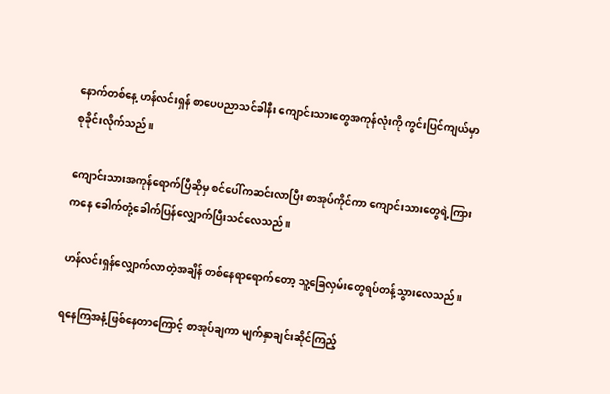နောက်တစ်နေ့ ဟန်လင်းရှန် စာပေပညာသင်ခါနီး ကျောင်းသားတွေအကုန်လုံးကို ကွင်းပြင်ကျယ်မှာစုခိုင်းလိုက်သည်။

ကျောင်းသားအကုန်ရောက်ပြီဆိုမှ စင်ပေါ်ကဆင်းလာပြီး စာအုပ်ကိုင်ကာ ကျောင်းသားတွေရဲ့ကြားကနေ ခေါက်တုံ့ခေါက်ပြန်လျှောက်ပြီးသင်လေသည်။

ဟန်လင်းရှန်လျှောက်လာတဲ့အချိန် တစ်နေရာရောက်တော့ သူ့ခြေလှမ်းတွေရပ်တန့်သွားလေသည်။

ရနေကြအနံ့ဖြစ်နေတာကြောင့် စာအုပ်ချကာ မျက်နှာချင်းဆိုင်ကြည့်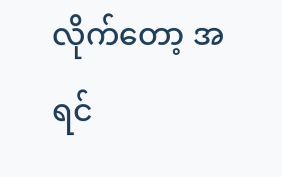လိုက်တော့ အရင်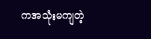ကအသုံးမကျတဲ့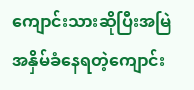ကျောင်းသားဆိုပြီးအမြဲအနှိမ်ခံနေရတဲ့ကျောင်း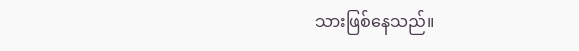သားဖြစ်နေသည်။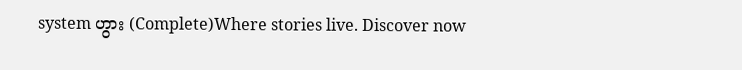system ဟွား (Complete)Where stories live. Discover now